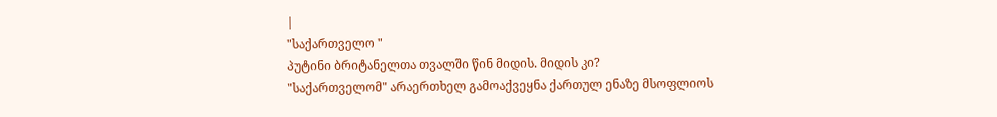|
"საქართველო "
პუტინი ბრიტანელთა თვალში წინ მიდის. მიდის კი?
"საქართველომ" არაერთხელ გამოაქვეყნა ქართულ ენაზე მსოფლიოს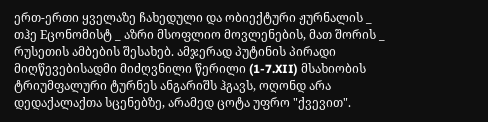ერთ-ერთი ყველაზე ჩახედული და ობიექტური ჟურნალის _ თჰე Eცონომისტ _ აზრი მსოფლიო მოვლენების, მათ შორის _ რუსეთის ამბების შესახებ. ამჯერად პუტინის პირადი მიღწევებისადმი მიძღვნილი წერილი (1-7.XII) მსახიობის ტრიუმფალური ტურნეს ანგარიშს ჰგავს, ოღონდ არა დედაქალაქთა სცენებზე, არამედ ცოტა უფრო "ქვევით".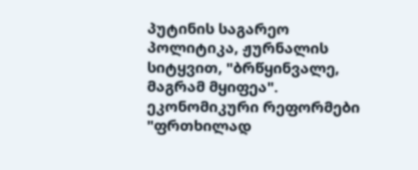პუტინის საგარეო პოლიტიკა, ჟურნალის სიტყვით, "ბრწყინვალე, მაგრამ მყიფეა". ეკონომიკური რეფორმები "ფრთხილად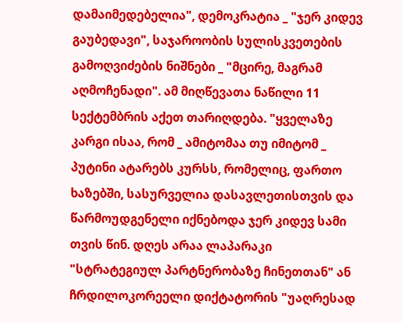დამაიმედებელია", დემოკრატია _ "ჯერ კიდევ გაუბედავი", საჯაროობის სულისკვეთების გამოღვიძების ნიშნები _ "მცირე, მაგრამ აღმოჩენადი". ამ მიღწევათა ნაწილი 11 სექტემბრის აქეთ თარიღდება. "ყველაზე კარგი ისაა, რომ _ ამიტომაა თუ იმიტომ _ პუტინი ატარებს კურსს, რომელიც, ფართო ხაზებში, სასურველია დასავლეთისთვის და წარმოუდგენელი იქნებოდა ჯერ კიდევ სამი თვის წინ. დღეს არაა ლაპარაკი "სტრატეგიულ პარტნერობაზე ჩინეთთან" ან ჩრდილოკორეელი დიქტატორის "უაღრესად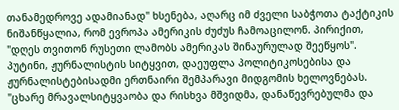თანამედროვე ადამიანად" ხსენება, აღარც იმ ძველი საბჭოთა ტაქტიკის ნიშანწყალია, რომ ევროპა ამერიკის ძუძუს ჩამოაცილონ. პირიქით, "დღეს თვითონ რუსეთი ლამობს ამერიკას შინაურულად შეეწყოს". პუტინი, ჟურნალისტის სიტყვით, დაეუფლა პოლიტიკოსებისა და ჟურნალისტებისადმი ერთნაირი შემპარავი მიდგომის ხელოვნებას. "ცხარე მრავალსიტყვაობა და რისხვა მშვიდმა, დანაწევრებულმა და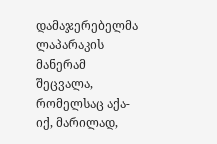დამაჯერებელმა ლაპარაკის მანერამ შეცვალა, რომელსაც აქა-იქ, მარილად,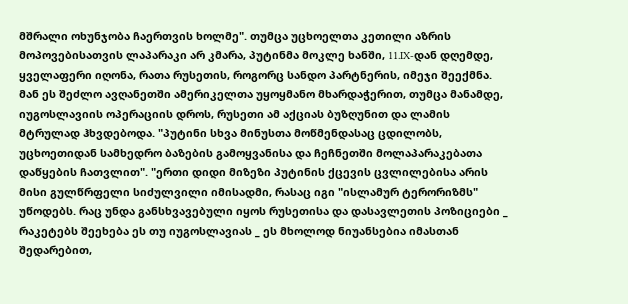მშრალი ოხუნჯობა ჩაერთვის ხოლმე". თუმცა უცხოელთა კეთილი აზრის მოპოვებისათვის ლაპარაკი არ კმარა, პუტინმა მოკლე ხანში, 11.IX-დან დღემდე, ყველაფერი იღონა, რათა რუსეთის, როგორც სანდო პარტნერის, იმეჯი შეექმნა. მან ეს შეძლო ავღანეთში ამერიკელთა უყოყმანო მხარდაჭერით, თუმცა მანამდე, იუგოსლავიის ოპერაციის დროს, რუსეთი ამ აქციას ბუზღუნით და ლამის მტრულად ჰხვდებოდა. "პუტინი სხვა მინუსთა მოწმენდასაც ცდილობს, უცხოეთიდან სამხედრო ბაზების გამოყვანისა და ჩეჩნეთში მოლაპარაკებათა დაწყების ჩათვლით". "ერთი დიდი მიზეზი პუტინის ქცევის ცვლილებისა არის მისი გულწრფელი სიძულვილი იმისადმი, რასაც იგი "ისლამურ ტერორიზმს" უწოდებს. რაც უნდა განსხვავებული იყოს რუსეთისა და დასავლეთის პოზიციები _ რაკეტებს შეეხება ეს თუ იუგოსლავიას _ ეს მხოლოდ ნიუანსებია იმასთან შედარებით,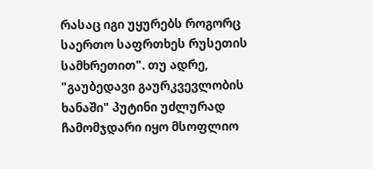რასაც იგი უყურებს როგორც საერთო საფრთხეს რუსეთის სამხრეთით". თუ ადრე, "გაუბედავი გაურკვევლობის ხანაში" პუტინი უძლურად ჩამომჯდარი იყო მსოფლიო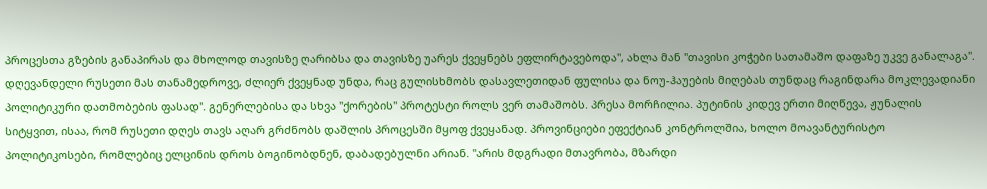პროცესთა გზების განაპირას და მხოლოდ თავისზე ღარიბსა და თავისზე უარეს ქვეყნებს ეფლირტავებოდა", ახლა მან "თავისი კოჭები სათამაშო დაფაზე უკვე განალაგა". დღევანდელი რუსეთი მას თანამედროვე, ძლიერ ქვეყნად უნდა, რაც გულისხმობს დასავლეთიდან ფულისა და ნოუ-ჰაუების მიღებას თუნდაც რაგინდარა მოკლევადიანი პოლიტიკური დათმობების ფასად". გენერლებისა და სხვა "ქორების" პროტესტი როლს ვერ თამაშობს. პრესა მორჩილია. პუტინის კიდევ ერთი მიღწევა, ჟუნალის სიტყვით, ისაა, რომ რუსეთი დღეს თავს აღარ გრძნობს დაშლის პროცესში მყოფ ქვეყანად. პროვინციები ეფექტიან კონტროლშია, ხოლო მოავანტურისტო პოლიტიკოსები, რომლებიც ელცინის დროს ბოგინობდნენ, დაბადებულნი არიან. "არის მდგრადი მთავრობა, მზარდი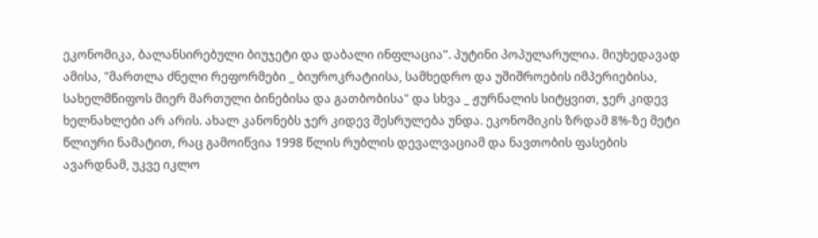ეკონომიკა, ბალანსირებული ბიუჯეტი და დაბალი ინფლაცია". პუტინი პოპულარულია. მიუხედავად ამისა, "მართლა ძნელი რეფორმები _ ბიუროკრატიისა, სამხედრო და უშიშროების იმპერიებისა, სახელმწიფოს მიერ მართული ბინებისა და გათბობისა" და სხვა _ ჟურნალის სიტყვით, ჯერ კიდევ ხელნახლები არ არის. ახალ კანონებს ჯერ კიდევ შესრულება უნდა. ეკონომიკის ზრდამ 8%-ზე მეტი წლიური ნამატით, რაც გამოიწვია 1998 წლის რუბლის დევალვაციამ და ნავთობის ფასების ავარდნამ, უკვე იკლო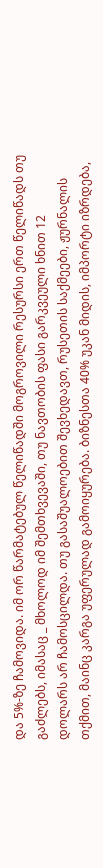და 5%-ზე ჩამოვიდა. იმ ორ წარმატებულ წელიწადში მოგროვილი რესურსი ერთ წელიწადს თუ გაძლებს, იმასაც _ მხოლოდ იმ შემთხვევაში, თუ ნავთობის ფასი გარკვეული ხნით 12 დოლარს არ ჩამოსცილდა. თუ გასაშუალოებით შევხედავთ, რუსეთის საქმეები, ჟურნალის თქმით, მაინც კარგა უფერულად გამოიყურება. ბიზნესთა 40% უკან მიდის, იმპორტი იზრდება,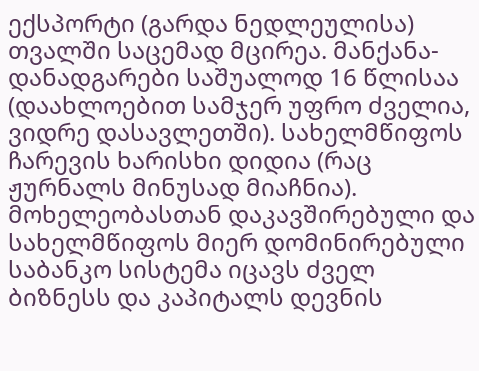ექსპორტი (გარდა ნედლეულისა) თვალში საცემად მცირეა. მანქანა-დანადგარები საშუალოდ 16 წლისაა (დაახლოებით სამჯერ უფრო ძველია, ვიდრე დასავლეთში). სახელმწიფოს ჩარევის ხარისხი დიდია (რაც ჟურნალს მინუსად მიაჩნია). მოხელეობასთან დაკავშირებული და სახელმწიფოს მიერ დომინირებული საბანკო სისტემა იცავს ძველ ბიზნესს და კაპიტალს დევნის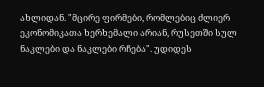ახლიდან. "მცირე ფირმები, რომლებიც ძლიერ ეკონომიკათა ხერხემალი არიან, რუსეთში სულ ნაკლები და ნაკლები რჩება". უდიდეს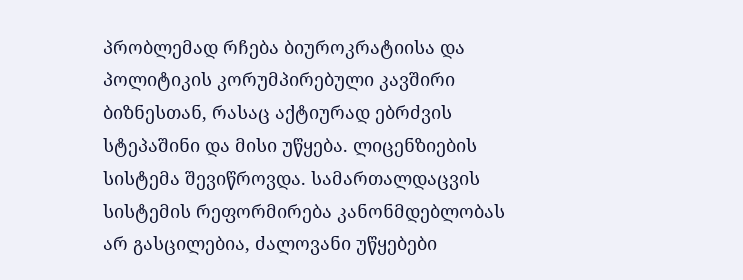პრობლემად რჩება ბიუროკრატიისა და პოლიტიკის კორუმპირებული კავშირი ბიზნესთან, რასაც აქტიურად ებრძვის სტეპაშინი და მისი უწყება. ლიცენზიების სისტემა შევიწროვდა. სამართალდაცვის სისტემის რეფორმირება კანონმდებლობას არ გასცილებია, ძალოვანი უწყებები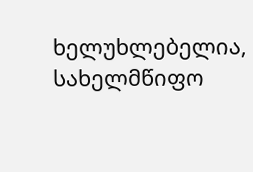ხელუხლებელია, სახელმწიფო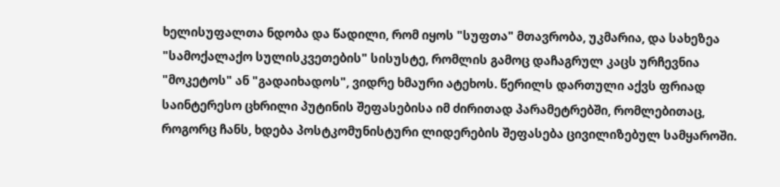ხელისუფალთა ნდობა და წადილი, რომ იყოს "სუფთა" მთავრობა, უკმარია, და სახეზეა "სამოქალაქო სულისკვეთების" სისუსტე, რომლის გამოც დაჩაგრულ კაცს ურჩევნია "მოკეტოს" ან "გადაიხადოს", ვიდრე ხმაური ატეხოს. წერილს დართული აქვს ფრიად საინტერესო ცხრილი პუტინის შეფასებისა იმ ძირითად პარამეტრებში, რომლებითაც, როგორც ჩანს, ხდება პოსტკომუნისტური ლიდერების შეფასება ცივილიზებულ სამყაროში.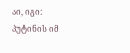აი, იგი:
პუტინის იმ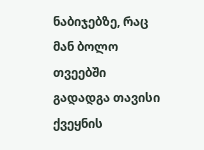ნაბიჯებზე, რაც მან ბოლო თვეებში გადადგა თავისი ქვეყნის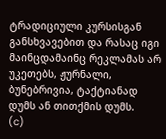ტრადიციული კურსისგან განსხვავებით და რასაც იგი მაინცდამაინც რეკლამას არ უკეთებს, ჟურნალი, ბუნებრივია, ტაქტიანად დუმს ან თითქმის დუმს.
(c)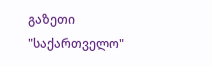გაზეთი "საქართველო"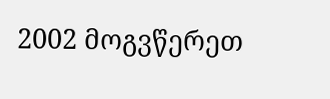2002 მოგვწერეთ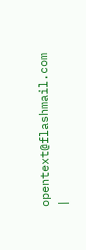opentext@flashmail.com |